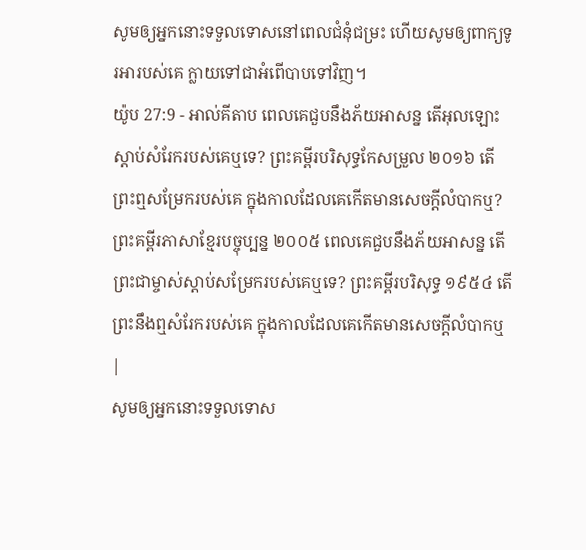សូមឲ្យអ្នកនោះទទួលទោសនៅពេលជំនុំជម្រះ ហើយសូមឲ្យពាក្យទូរអារបស់គេ ក្លាយទៅជាអំពើបាបទៅវិញ។
យ៉ូប 27:9 - អាល់គីតាប ពេលគេជួបនឹងភ័យអាសន្ន តើអុលឡោះស្ដាប់សំរែករបស់គេឬទេ? ព្រះគម្ពីរបរិសុទ្ធកែសម្រួល ២០១៦ តើព្រះឮសម្រែករបស់គេ ក្នុងកាលដែលគេកើតមានសេចក្ដីលំបាកឬ? ព្រះគម្ពីរភាសាខ្មែរបច្ចុប្បន្ន ២០០៥ ពេលគេជួបនឹងភ័យអាសន្ន តើព្រះជាម្ចាស់ស្ដាប់សម្រែករបស់គេឬទេ? ព្រះគម្ពីរបរិសុទ្ធ ១៩៥៤ តើព្រះនឹងឮសំរែករបស់គេ ក្នុងកាលដែលគេកើតមានសេចក្ដីលំបាកឬ |
សូមឲ្យអ្នកនោះទទួលទោស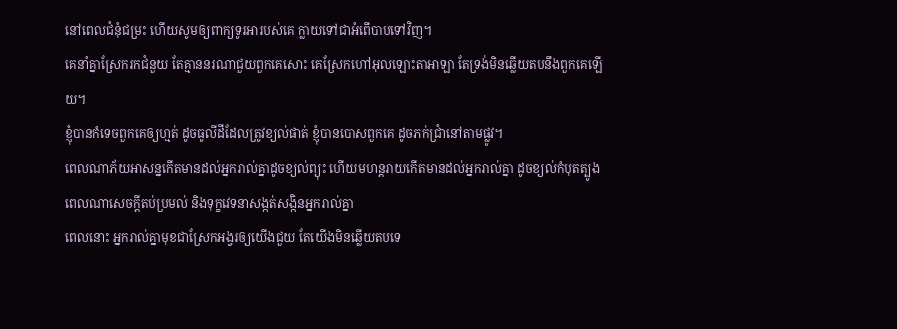នៅពេលជំនុំជម្រះ ហើយសូមឲ្យពាក្យទូរអារបស់គេ ក្លាយទៅជាអំពើបាបទៅវិញ។
គេនាំគ្នាស្រែករកជំនួយ តែគ្មាននរណាជួយពួកគេសោះ គេស្រែកហៅអុលឡោះតាអាឡា តែទ្រង់មិនឆ្លើយតបនឹងពួកគេឡើយ។
ខ្ញុំបានកំទេចពួកគេឲ្យហ្មត់ ដូចធូលីដីដែលត្រូវខ្យល់ផាត់ ខ្ញុំបានបោសពួកគេ ដូចភក់ជ្រាំនៅតាមផ្លូវ។
ពេលណាភ័យអាសន្នកើតមានដល់អ្នករាល់គ្នាដូចខ្យល់ព្យុះ ហើយមហន្តរាយកើតមានដល់អ្នករាល់គ្នា ដូចខ្យល់កំបុតត្បូង ពេលណាសេចក្ដីតប់ប្រមល់ និងទុក្ខវេទនាសង្កត់សង្កិនអ្នករាល់គ្នា
ពេលនោះ អ្នករាល់គ្នាមុខជាស្រែកអង្វរឲ្យយើងជួយ តែយើងមិនឆ្លើយតបទេ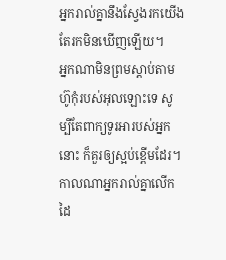អ្នករាល់គ្នានឹងស្វែងរកយើង តែរកមិនឃើញឡើយ។
អ្នកណាមិនព្រមស្តាប់តាមហ៊ូកុំរបស់អុលឡោះទេ សូម្បីតែពាក្យទូរអារបស់អ្នកនោះ ក៏គួរឲ្យស្អប់ខ្ពើមដែរ។
កាលណាអ្នករាល់គ្នាលើកដៃ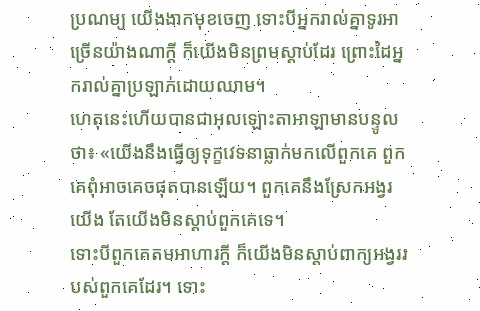ប្រណម្យ យើងងាកមុខចេញ ទោះបីអ្នករាល់គ្នាទូរអាច្រើនយ៉ាងណាក្ដី ក៏យើងមិនព្រមស្ដាប់ដែរ ព្រោះដៃអ្នករាល់គ្នាប្រឡាក់ដោយឈាម។
ហេតុនេះហើយបានជាអុលឡោះតាអាឡាមានបន្ទូលថា៖ «យើងនឹងធ្វើឲ្យទុក្ខវេទនាធ្លាក់មកលើពួកគេ ពួកគេពុំអាចគេចផុតបានឡើយ។ ពួកគេនឹងស្រែកអង្វរយើង តែយើងមិនស្ដាប់ពួកគេទេ។
ទោះបីពួកគេតមអាហារក្ដី ក៏យើងមិនស្ដាប់ពាក្យអង្វររបស់ពួកគេដែរ។ ទោះ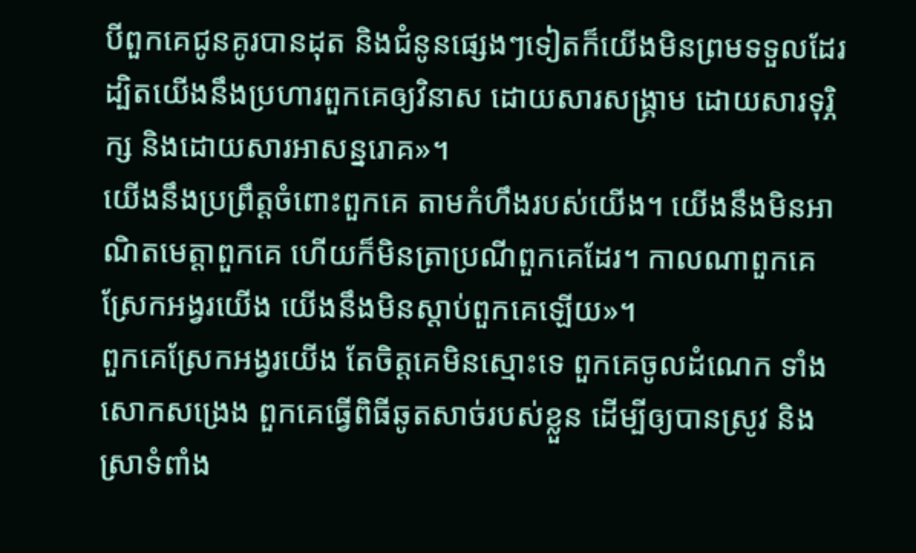បីពួកគេជូនគូរបានដុត និងជំនូនផ្សេងៗទៀតក៏យើងមិនព្រមទទួលដែរ ដ្បិតយើងនឹងប្រហារពួកគេឲ្យវិនាស ដោយសារសង្គ្រាម ដោយសារទុរ្ភិក្ស និងដោយសារអាសន្នរោគ»។
យើងនឹងប្រព្រឹត្តចំពោះពួកគេ តាមកំហឹងរបស់យើង។ យើងនឹងមិនអាណិតមេត្តាពួកគេ ហើយក៏មិនត្រាប្រណីពួកគេដែរ។ កាលណាពួកគេស្រែកអង្វរយើង យើងនឹងមិនស្ដាប់ពួកគេឡើយ»។
ពួកគេស្រែកអង្វរយើង តែចិត្តគេមិនស្មោះទេ ពួកគេចូលដំណេក ទាំងសោកសង្រេង ពួកគេធ្វើពិធីឆូតសាច់របស់ខ្លួន ដើម្បីឲ្យបានស្រូវ និងស្រាទំពាំង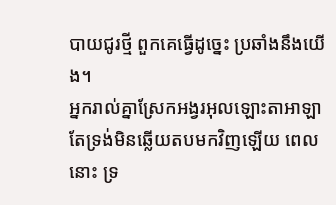បាយជូរថ្មី ពួកគេធ្វើដូច្នេះ ប្រឆាំងនឹងយើង។
អ្នករាល់គ្នាស្រែកអង្វរអុលឡោះតាអាឡា តែទ្រង់មិនឆ្លើយតបមកវិញឡើយ ពេលនោះ ទ្រ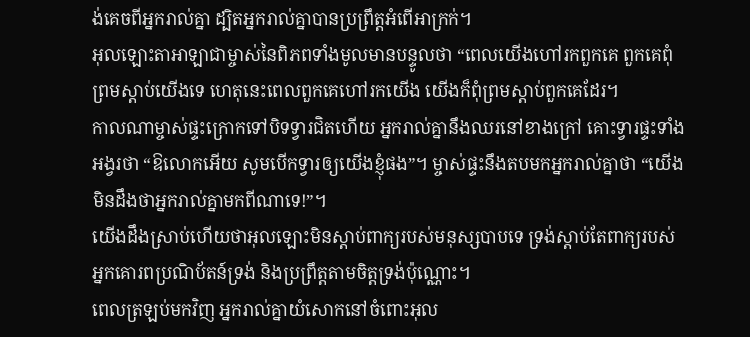ង់គេចពីអ្នករាល់គ្នា ដ្បិតអ្នករាល់គ្នាបានប្រព្រឹត្តអំពើអាក្រក់។
អុលឡោះតាអាឡាជាម្ចាស់នៃពិភពទាំងមូលមានបន្ទូលថា “ពេលយើងហៅរកពួកគេ ពួកគេពុំព្រមស្ដាប់យើងទេ ហេតុនេះពេលពួកគេហៅរកយើង យើងក៏ពុំព្រមស្ដាប់ពួកគេដែរ។
កាលណាម្ចាស់ផ្ទះក្រោកទៅបិទទ្វារជិតហើយ អ្នករាល់គ្នានឹងឈរនៅខាងក្រៅ គោះទ្វារផ្ទះទាំងអង្វរថា “ឱលោកអើយ សូមបើកទ្វារឲ្យយើងខ្ញុំផង”។ ម្ចាស់ផ្ទះនឹងតបមកអ្នករាល់គ្នាថា “យើងមិនដឹងថាអ្នករាល់គ្នាមកពីណាទេ!”។
យើងដឹងស្រាប់ហើយថាអុលឡោះមិនស្ដាប់ពាក្យរបស់មនុស្សបាបទេ ទ្រង់ស្ដាប់តែពាក្យរបស់អ្នកគោរពប្រណិប័តន៍ទ្រង់ និងប្រព្រឹត្ដតាមចិត្តទ្រង់ប៉ុណ្ណោះ។
ពេលត្រឡប់មកវិញ អ្នករាល់គ្នាយំសោកនៅចំពោះអុល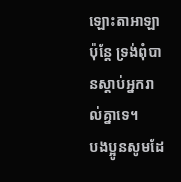ឡោះតាអាឡា ប៉ុន្តែ ទ្រង់ពុំបានស្តាប់អ្នករាល់គ្នាទេ។
បងប្អូនសូមដែ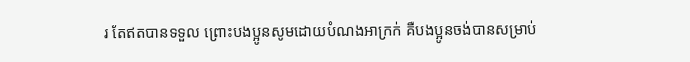រ តែឥតបានទទួល ព្រោះបងប្អូនសូមដោយបំណងអាក្រក់ គឺបងប្អូនចង់បានសម្រាប់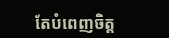តែបំពេញចិត្ដ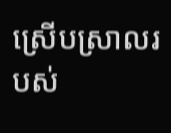ស្រើបស្រាលរបស់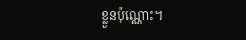ខ្លួនប៉ុណ្ណោះ។